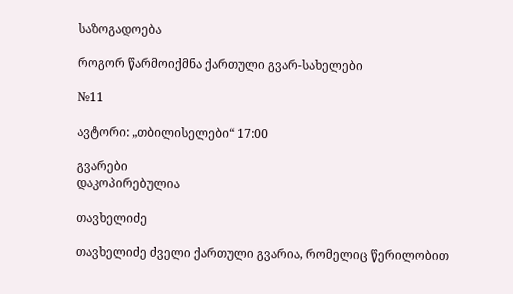საზოგადოება

როგორ წარმოიქმნა ქართული გვარ-სახელები

№11

ავტორი: „თბილისელები“ 17:00

გვარები
დაკოპირებულია

თავხელიძე

თავხელიძე ძველი ქართული გვარია, რომელიც წერილობით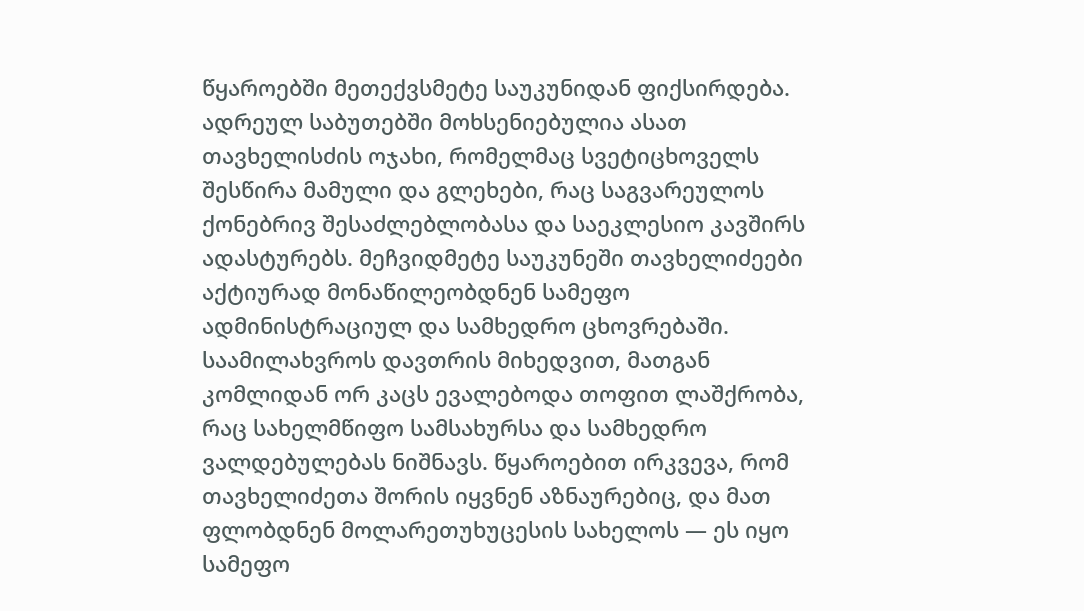წყაროებში მეთექვსმეტე საუკუნიდან ფიქსირდება. ადრეულ საბუთებში მოხსენიებულია ასათ თავხელისძის ოჯახი, რომელმაც სვეტიცხოველს შესწირა მამული და გლეხები, რაც საგვარეულოს ქონებრივ შესაძლებლობასა და საეკლესიო კავშირს ადასტურებს. მეჩვიდმეტე საუკუნეში თავხელიძეები აქტიურად მონაწილეობდნენ სამეფო ადმინისტრაციულ და სამხედრო ცხოვრებაში. საამილახვროს დავთრის მიხედვით, მათგან კომლიდან ორ კაცს ევალებოდა თოფით ლაშქრობა, რაც სახელმწიფო სამსახურსა და სამხედრო ვალდებულებას ნიშნავს. წყაროებით ირკვევა, რომ თავხელიძეთა შორის იყვნენ აზნაურებიც, და მათ ფლობდნენ მოლარეთუხუცესის სახელოს — ეს იყო სამეფო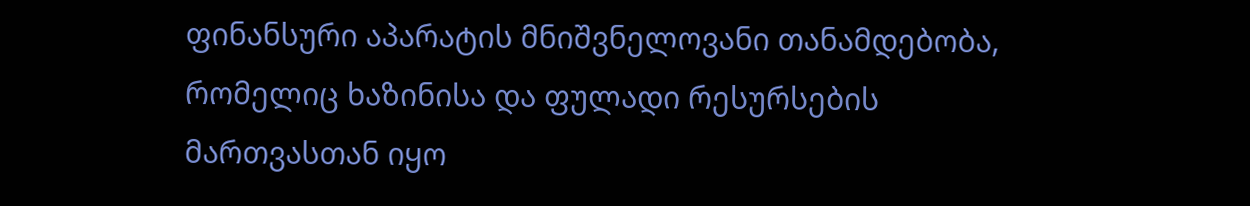ფინანსური აპარატის მნიშვნელოვანი თანამდებობა, რომელიც ხაზინისა და ფულადი რესურსების მართვასთან იყო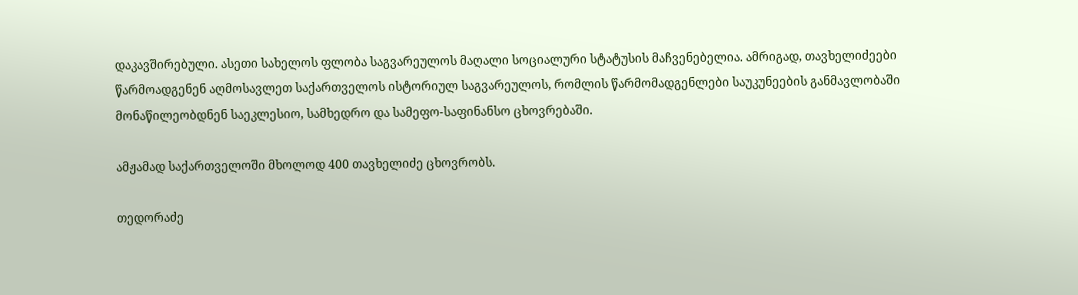დაკავშირებული. ასეთი სახელოს ფლობა საგვარეულოს მაღალი სოციალური სტატუსის მაჩვენებელია. ამრიგად, თავხელიძეები წარმოადგენენ აღმოსავლეთ საქართველოს ისტორიულ საგვარეულოს, რომლის წარმომადგენლები საუკუნეების განმავლობაში მონაწილეობდნენ საეკლესიო, სამხედრო და სამეფო-საფინანსო ცხოვრებაში.

ამჟამად საქართველოში მხოლოდ 400 თავხელიძე ცხოვრობს.

თედორაძე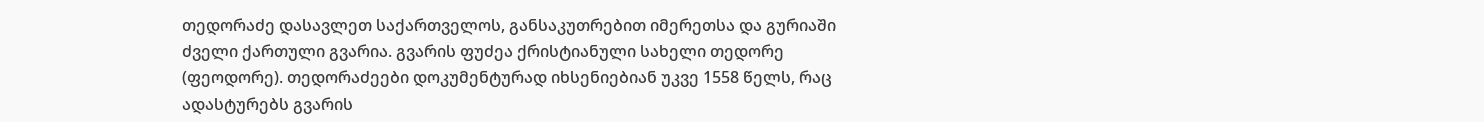თედორაძე დასავლეთ საქართველოს, განსაკუთრებით იმერეთსა და გურიაში ძველი ქართული გვარია. გვარის ფუძეა ქრისტიანული სახელი თედორე (ფეოდორე). თედორაძეები დოკუმენტურად იხსენიებიან უკვე 1558 წელს, რაც ადასტურებს გვარის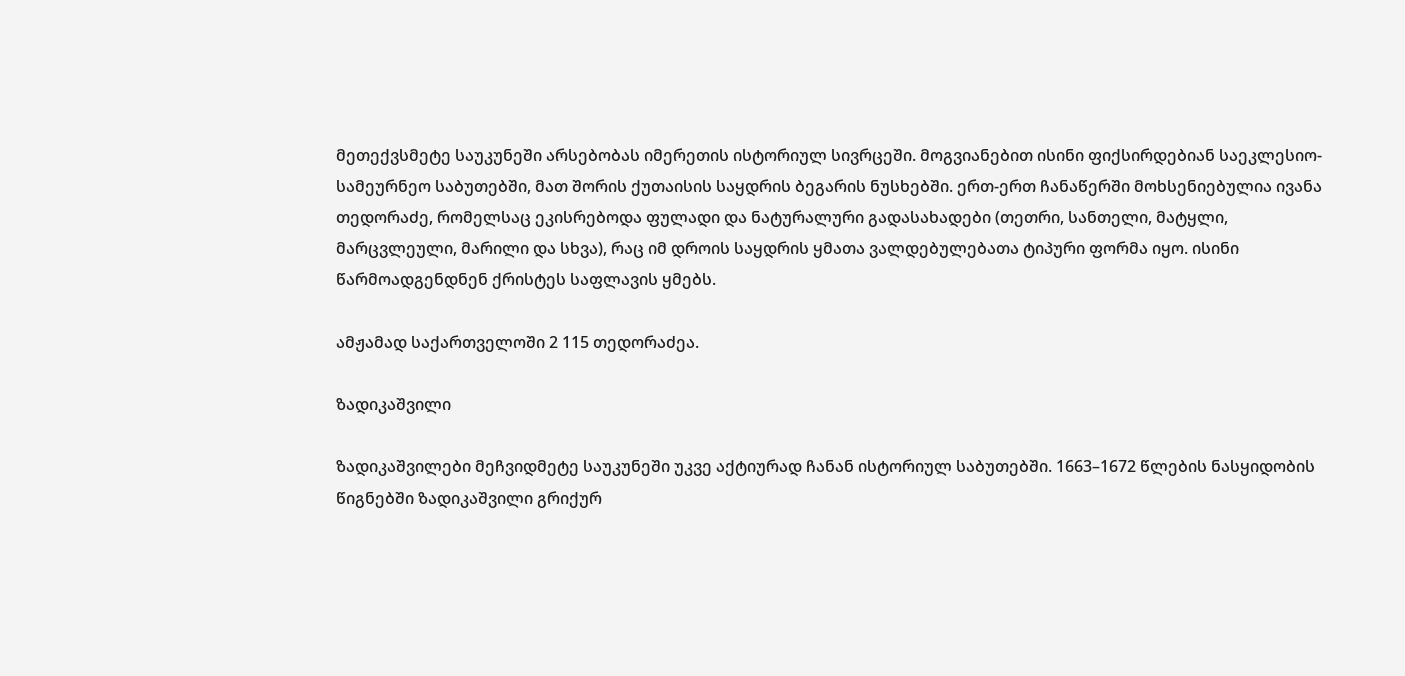მეთექვსმეტე საუკუნეში არსებობას იმერეთის ისტორიულ სივრცეში. მოგვიანებით ისინი ფიქსირდებიან საეკლესიო-სამეურნეო საბუთებში, მათ შორის ქუთაისის საყდრის ბეგარის ნუსხებში. ერთ-ერთ ჩანაწერში მოხსენიებულია ივანა თედორაძე, რომელსაც ეკისრებოდა ფულადი და ნატურალური გადასახადები (თეთრი, სანთელი, მატყლი, მარცვლეული, მარილი და სხვა), რაც იმ დროის საყდრის ყმათა ვალდებულებათა ტიპური ფორმა იყო. ისინი წარმოადგენდნენ ქრისტეს საფლავის ყმებს.

ამჟამად საქართველოში 2 115 თედორაძეა.

ზადიკაშვილი

ზადიკაშვილები მეჩვიდმეტე საუკუნეში უკვე აქტიურად ჩანან ისტორიულ საბუთებში. 1663–1672 წლების ნასყიდობის წიგნებში ზადიკაშვილი გრიქურ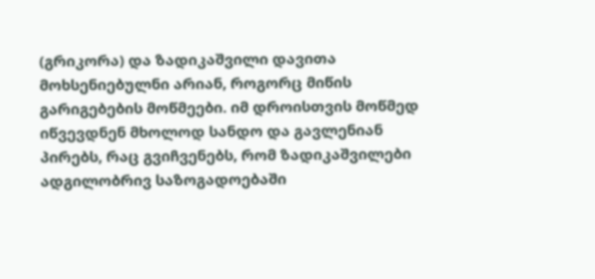(გრიკორა) და ზადიკაშვილი დავითა მოხსენიებულნი არიან, როგორც მიწის გარიგებების მოწმეები. იმ დროისთვის მოწმედ იწვევდნენ მხოლოდ სანდო და გავლენიან პირებს, რაც გვიჩვენებს, რომ ზადიკაშვილები ადგილობრივ საზოგადოებაში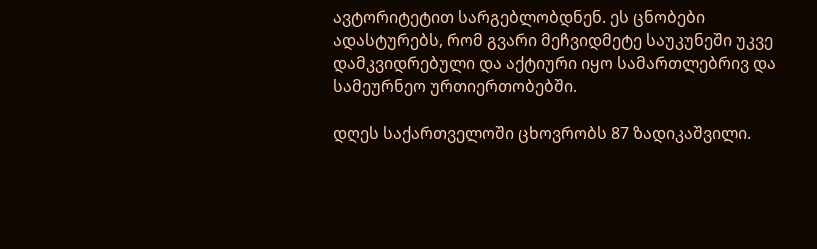ავტორიტეტით სარგებლობდნენ. ეს ცნობები ადასტურებს, რომ გვარი მეჩვიდმეტე საუკუნეში უკვე დამკვიდრებული და აქტიური იყო სამართლებრივ და სამეურნეო ურთიერთობებში.

დღეს საქართველოში ცხოვრობს 87 ზადიკაშვილი.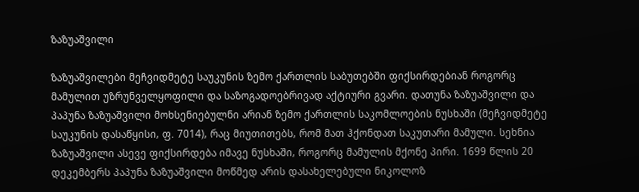ზაზუაშვილი

ზაზუაშვილები მეჩვიდმეტე საუკუნის ზემო ქართლის საბუთებში ფიქსირდებიან როგორც მამულით უზრუნველყოფილი და საზოგადოებრივად აქტიური გვარი. დათუნა ზაზუაშვილი და პაპუნა ზაზუაშვილი მოხსენიებულნი არიან ზემო ქართლის საკომლოების ნუსხაში (მეჩვიდმეტე საუკუნის დასაწყისი, ფ. 7014), რაც მიუთითებს, რომ მათ ჰქონდათ საკუთარი მამული. სეხნია ზაზუაშვილი ასევე ფიქსირდება იმავე ნუსხაში, როგორც მამულის მქონე პირი. 1699 წლის 20 დეკემბერს პაპუნა ზაზუაშვილი მოწმედ არის დასახელებული ნიკოლოზ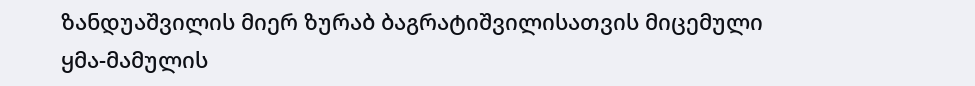ზანდუაშვილის მიერ ზურაბ ბაგრატიშვილისათვის მიცემული ყმა-მამულის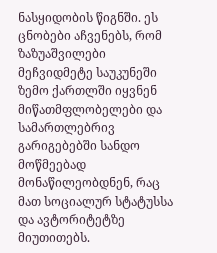ნასყიდობის წიგნში. ეს ცნობები აჩვენებს, რომ ზაზუაშვილები მეჩვიდმეტე საუკუნეში ზემო ქართლში იყვნენ მიწათმფლობელები და სამართლებრივ გარიგებებში სანდო მოწმეებად მონაწილეობდნენ, რაც მათ სოციალურ სტატუსსა და ავტორიტეტზე მიუთითებს.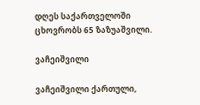დღეს საქართველოში ცხოვრობს 65 ზაზუაშვილი.

ვაჩეიშვილი

ვაჩეიშვილი ქართული,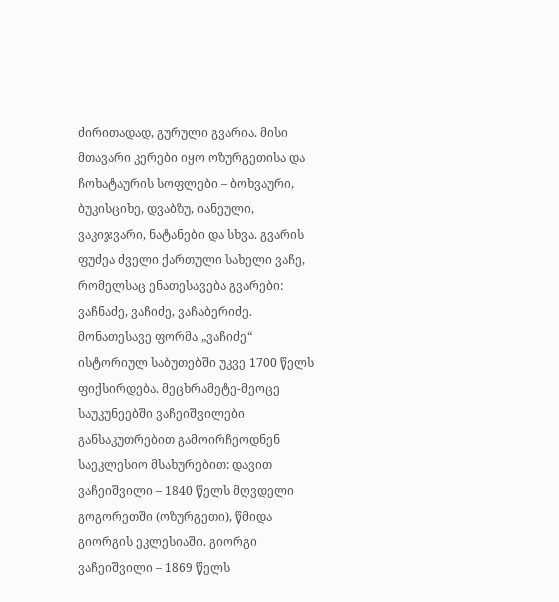ძირითადად, გურული გვარია. მისი მთავარი კერები იყო ოზურგეთისა და ჩოხატაურის სოფლები – ბოხვაური, ბუკისციხე, დვაბზუ, იანეული, ვაკიჯვარი, ნატანები და სხვა. გვარის ფუძეა ძველი ქართული სახელი ვაჩე, რომელსაც ენათესავება გვარები: ვაჩნაძე, ვაჩიძე, ვაჩაბერიძე. მონათესავე ფორმა „ვაჩიძე“ ისტორიულ საბუთებში უკვე 1700 წელს ფიქსირდება. მეცხრამეტე-მეოცე საუკუნეებში ვაჩეიშვილები განსაკუთრებით გამოირჩეოდნენ საეკლესიო მსახურებით: დავით ვაჩეიშვილი – 1840 წელს მღვდელი გოგორეთში (ოზურგეთი), წმიდა გიორგის ეკლესიაში. გიორგი ვაჩეიშვილი – 1869 წელს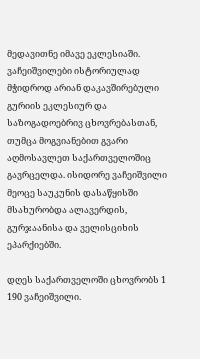მედავითნე იმავე ეკლესიაში. ვაჩეიშვილები ისტორიულად მჭიდროდ არიან დაკავშირებული გურიის ეკლესიურ და საზოგადოებრივ ცხოვრებასთან, თუმცა მოგვიანებით გვარი აღმოსავლეთ საქართველოშიც გავრცელდა. ისიდორე ვაჩეიშვილი მეოცე საუკუნის დასაწყისში მსახურობდა ალავერდის, გურჯაანისა და ველისციხის ეპარქიებში.

დღეს საქართველოში ცხოვრობს 1 190 ვაჩეიშვილი.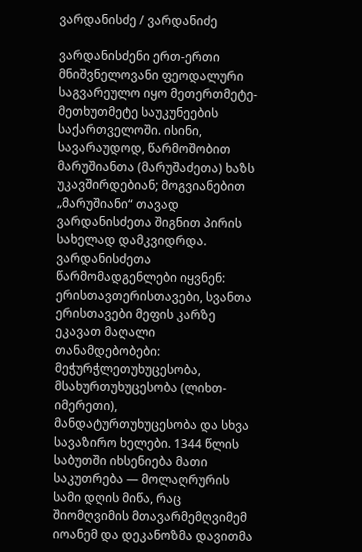ვარდანისძე / ვარდანიძე

ვარდანისძენი ერთ-ერთი მნიშვნელოვანი ფეოდალური საგვარეულო იყო მეთერთმეტე-მეთხუთმეტე საუკუნეების საქართველოში. ისინი, სავარაუდოდ, წარმოშობით მარუშიანთა (მარუშაძეთა) ხაზს უკავშირდებიან; მოგვიანებით „მარუშიანი“ თავად ვარდანისძეთა შიგნით პირის სახელად დამკვიდრდა. ვარდანისძეთა წარმომადგენლები იყვნენ: ერისთავთერისთავები, სვანთა ერისთავები მეფის კარზე ეკავათ მაღალი თანამდებობები: მეჭურჭლეთუხუცესობა, მსახურთუხუცესობა (ლიხთ-იმერეთი), მანდატურთუხუცესობა და სხვა სავაზირო ხელები. 1344 წლის საბუთში იხსენიება მათი საკუთრება — მოლაღრურის სამი დღის მიწა, რაც შიომღვიმის მთავარმემღვიმემ იოანემ და დეკანოზმა დავითმა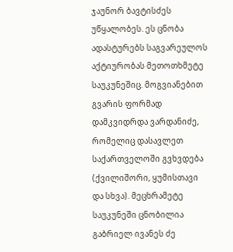ჯაუნორ ბავტისძეს უწყალობეს. ეს ცნობა ადასტურებს საგვარეულოს აქტიურობას მეთოთხმეტე საუკუნეშიც. მოგვიანებით გვარის ფორმად დამკვიდრდა ვარდანიძე, რომელიც დასავლეთ საქართველოში გვხვდება (ქვილიშორი, ყუმისთავი და სხვა). მეცხრამეტე საუკუნეში ცნობილია გაბრიელ ივანეს ძე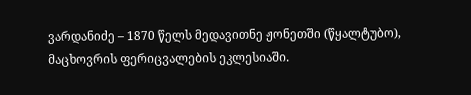ვარდანიძე – 1870 წელს მედავითნე ჟონეთში (წყალტუბო), მაცხოვრის ფერიცვალების ეკლესიაში.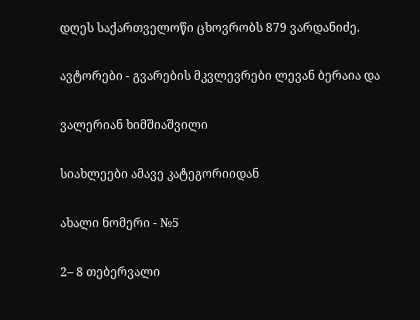დღეს საქართველოწი ცხოვრობს 879 ვარდანიძე.

ავტორები - გვარების მკვლევრები ლევან ბერაია და

ვალერიან ხიმშიაშვილი

სიახლეები ამავე კატეგორიიდან

ახალი ნომერი - №5

2– 8 თებერვალი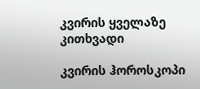კვირის ყველაზე კითხვადი

კვირის ჰოროსკოპი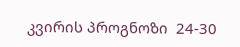კვირის პროგნოზი  24-30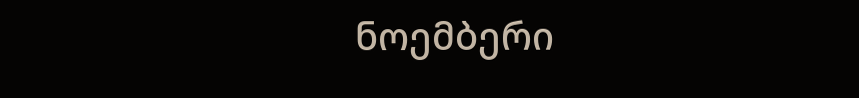ნოემბერი